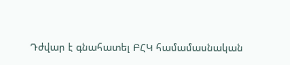Դժվար է գնահատել ԲՀԿ համամասնական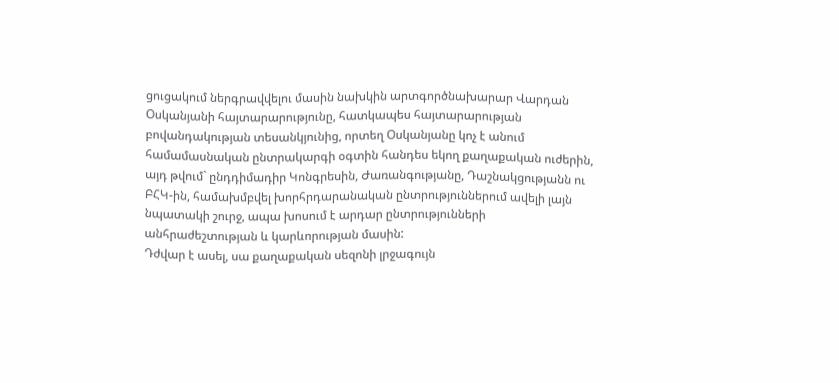ցուցակում ներգրավվելու մասին նախկին արտգործնախարար Վարդան Օսկանյանի հայտարարությունը, հատկապես հայտարարության բովանդակության տեսանկյունից, որտեղ Օսկանյանը կոչ է անում համամասնական ընտրակարգի օգտին հանդես եկող քաղաքական ուժերին, այդ թվում` ընդդիմադիր Կոնգրեսին, Ժառանգությանը, Դաշնակցությանն ու ԲՀԿ-ին, համախմբվել խորհրդարանական ընտրություններում ավելի լայն նպատակի շուրջ, ապա խոսում է արդար ընտրությունների անհրաժեշտության և կարևորության մասին:
Դժվար է ասել, սա քաղաքական սեզոնի լրջագույն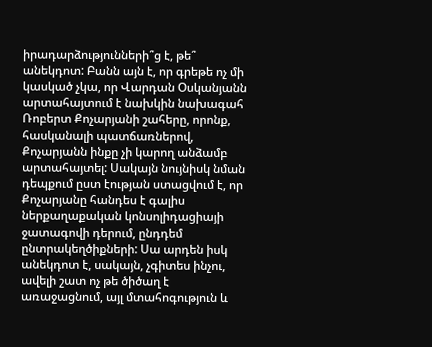իրադարձությունների՞ց է, թե՞ անեկդոտ: Բանն այն է, որ գրեթե ոչ մի կասկած չկա, որ Վարդան Օսկանյանն արտահայտում է նախկին նախագահ Ռոբերտ Քոչարյանի շահերը, որոնք, հասկանալի պատճառներով, Քոչարյանն ինքը չի կարող անձամբ արտահայտել: Սակայն նույնիսկ նման դեպքում ըստ էության ստացվում է, որ Քոչարյանը հանդես է գալիս ներքաղաքական կոնսոլիդացիայի ջատագովի դերում, ընդդեմ ընտրակեղծիքների: Սա արդեն իսկ անեկդոտ է, սակայն, չգիտես ինչու, ավելի շատ ոչ թե ծիծաղ է առաջացնում, այլ մտահոգություն և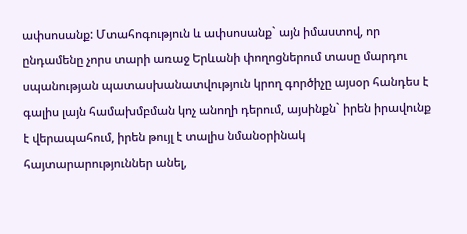ափսոսանք: Մտահոգություն և ափսոսանք` այն իմաստով, որ ընդամենը չորս տարի առաջ Երևանի փողոցներում տասը մարդու սպանության պատասխանատվություն կրող գործիչը այսօր հանդես է գալիս լայն համախմբման կոչ անողի դերում, այսինքն` իրեն իրավունք է վերապահում, իրեն թույլ է տալիս նմանօրինակ հայտարարություններ անել,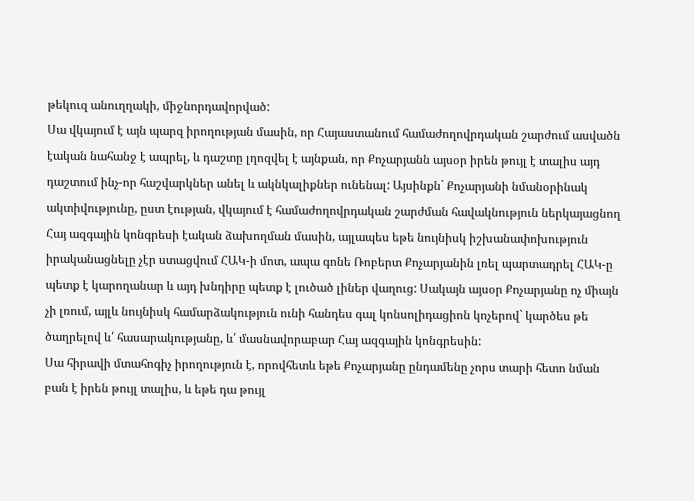թեկուզ անուղղակի, միջնորդավորված:
Սա վկայում է այն պարզ իրողության մասին, որ Հայաստանում համաժողովրդական շարժում ասվածն էական նահանջ է ապրել, և դաշտը լղոզվել է այնքան, որ Քոչարյանն այսօր իրեն թույլ է տալիս այդ դաշտում ինչ-որ հաշվարկներ անել և ակնկալիքներ ունենալ: Այսինքն` Քոչարյանի նմանօրինակ ակտիվությունը, ըստ էության, վկայում է համաժողովրդական շարժման հավակնություն ներկայացնող Հայ ազգային կոնգրեսի էական ձախողման մասին, այլապես եթե նույնիսկ իշխանափոխություն իրականացնելը չէր ստացվում ՀԱԿ-ի մոտ, ապա գոնե Ռոբերտ Քոչարյանին լռել պարտադրել ՀԱԿ-ը պետք է կարողանար և այդ խնդիրը պետք է լուծած լիներ վաղուց: Սակայն այսօր Քոչարյանը ոչ միայն չի լռում, այլև նույնիսկ համարձակություն ունի հանդես գալ կոնսոլիդացիոն կոչերով` կարծես թե ծաղրելով և՛ հասարակությանը, և՛ մասնավորաբար Հայ ազգային կոնգրեսին:
Սա հիրավի մտահոգիչ իրողություն է, որովհետև եթե Քոչարյանը ընդամենը չորս տարի հետո նման բան է իրեն թույլ տալիս, և եթե դա թույլ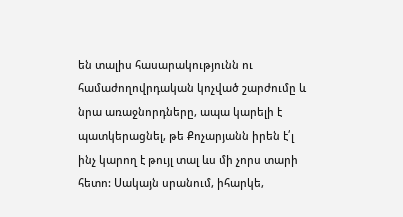են տալիս հասարակությունն ու համաժողովրդական կոչված շարժումը և նրա առաջնորդները, ապա կարելի է պատկերացնել, թե Քոչարյանն իրեն է՛լ ինչ կարող է թույլ տալ ևս մի չորս տարի հետո: Սակայն սրանում, իհարկե,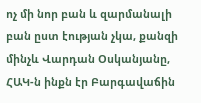ոչ մի նոր բան և զարմանալի բան ըստ էության չկա, քանզի մինչև Վարդան Օսկանյանը, ՀԱԿ-ն ինքն էր Բարգավաճին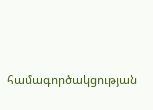համագործակցության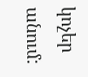կոչեր անում: